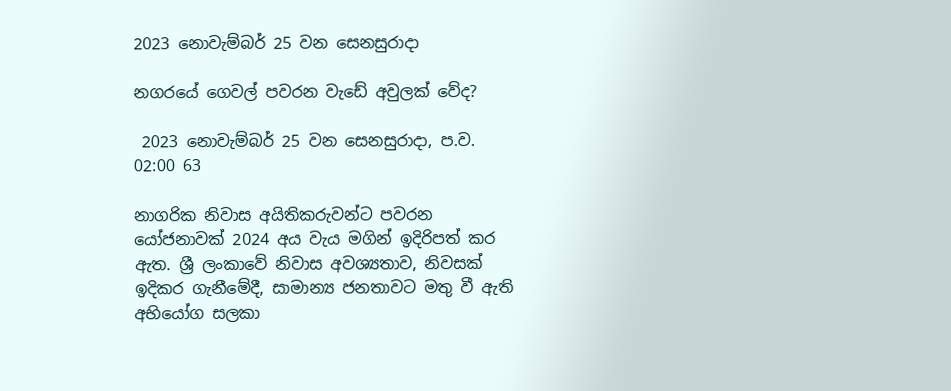2023 නොවැම්බර් 25 වන සෙනසුරාදා

නගරයේ ගෙවල් පවරන වැඩේ අවුලක් වේද?

 2023 නොවැම්බර් 25 වන සෙනසුරාදා, ප.ව. 02:00 63

නාගරික නිවාස අයිතිකරුවන්ට පවරන යෝජනාවක් 2024 අය වැය මගින් ඉදිරිපත් කර ඇත. ශ්‍රී ලංකාවේ නිවාස අවශ්‍යතාව, නිවසක් ඉදිකර ගැනීමේදී, සාමාන්‍ය ජනතාවට මතු වී ඇති අභියෝග සලකා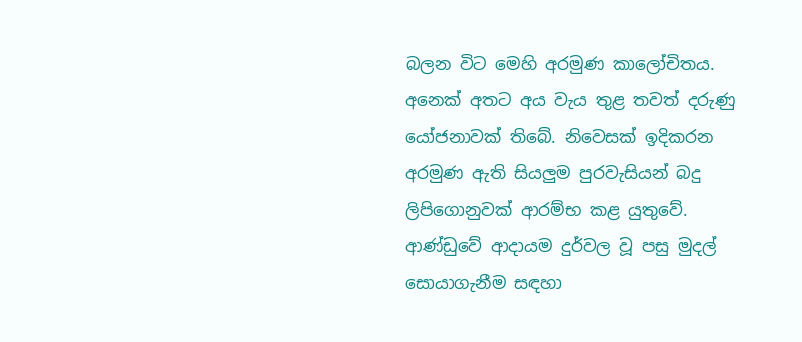බලන විට මෙහි අරමුණ කාලෝචිතය. අනෙක් අතට අය වැය තුළ තවත් දරුණු යෝජනාවක් තිබේ. නිවෙසක් ඉදිකරන අරමුණ ඇති සියලුම පුරවැසියන් බදු ලිපිගොනුවක් ආරම්භ කළ යුතුවේ. ආණ්ඩුවේ ආදායම දුර්වල වූ පසු මුදල් සොයාගැනීම සඳහා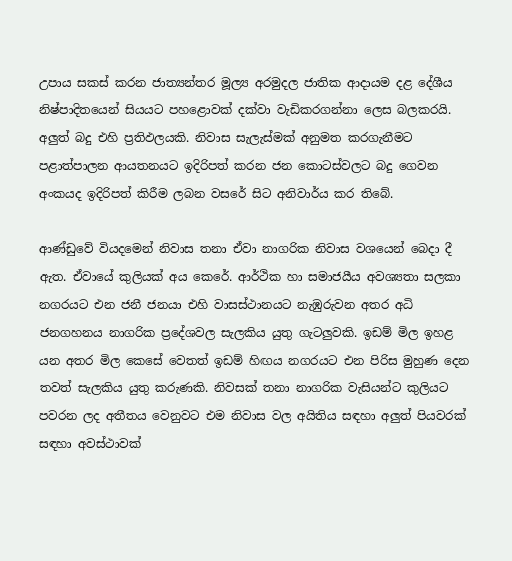උපාය සකස් කරන ජාත්‍යන්තර මූල්‍ය අරමුදල ජාතික ආදායම දළ දේශීය නිෂ්පාදිතයෙන් සියයට පහළොවක් දක්වා වැඩිකරගන්නා ලෙස බලකරයි. අලුත් බදු එහි ප්‍රතිඵලයකි. නිවාස සැලැස්මක් අනුමත කරගැනීමට පළාත්පාලන ආයතනයට ඉදිරිපත් කරන ජන කොටස්වලට බදු ගෙවන අංකයද ඉදිරිපත් කිරීම ලබන වසරේ සිට අනිවාර්ය කර තිබේ.

ආණ්ඩුවේ වියදමෙන් නිවාස තනා ඒවා නාගරික නිවාස වශයෙන් බෙදා දී ඇත. ඒවායේ කුලියක් අය කෙරේ. ආර්ථික හා සමාජයීය අවශ්‍යතා සලකා නගරයට එන ජනී ජනයා එහි වාසස්ථානයට නැඹුරුවන අතර අධි ජනගහනය නාගරික ප්‍රදේශවල සැලකිය යුතු ගැටලුවකි. ඉඩම් මිල ඉහළ යන අතර මිල කෙසේ වෙතත් ඉඩම් හිඟය නගරයට එන පිරිස මුහුණ දෙන තවත් සැලකිය යුතු කරුණකි. නිවසක් තනා නාගරික වැසියන්ට කුලියට පවරන ලද අතීතය වෙනුවට එම නිවාස වල අයිතිය සඳහා අලුත් පියවරක් සඳහා අවස්ථාවක්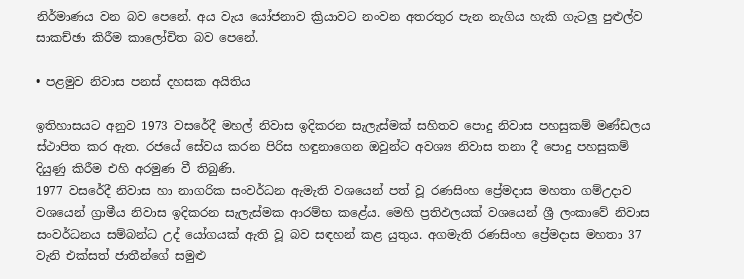නිර්මාණය වන බව පෙනේ. අය වැය යෝජනාව ක්‍රියාවට නංවන අතරතුර පැන නැගිය හැකි ගැටලු පුළුල්ව සාකච්ඡා කිරීම කාලෝචිත බව පෙනේ.

• පළමුව නිවාස පනස් දහසක අයිතිය

ඉතිහාසයට අනුව 1973 වසරේදී මහල් නිවාස ඉදිකරන සැලැස්මක් සහිතව පොදු නිවාස පහසුකම් මණ්ඩලය ස්ථාපිත කර ඇත. රජයේ සේවය කරන පිරිස හඳුනාගෙන ඔවුන්ට අවශ්‍ය නිවාස තනා දී පොදු පහසුකම් දියුණු කිරීම එහි අරමුණ වී තිබුණි.
1977 වසරේදී නිවාස හා නාගරික සංවර්ධන ඇමැති වශයෙන් පත් වූ රණසිංහ ප්‍රේමදාස මහතා ගම්උදාව වශයෙන් ග්‍රාමීය නිවාස ඉදිකරන සැලැස්මක ආරම්භ කළේය. මෙහි ප්‍රතිඵලයක් වශයෙන් ශ්‍රී ලංකාවේ නිවාස සංවර්ධනය සම්බන්ධ උද් යෝගයක් ඇති වූ බව සඳහන් කළ යුතුය. අගමැති රණසිංහ ප්‍රේමදාස මහතා 37 වැනි එක්සත් ජාතීන්ගේ සමුළු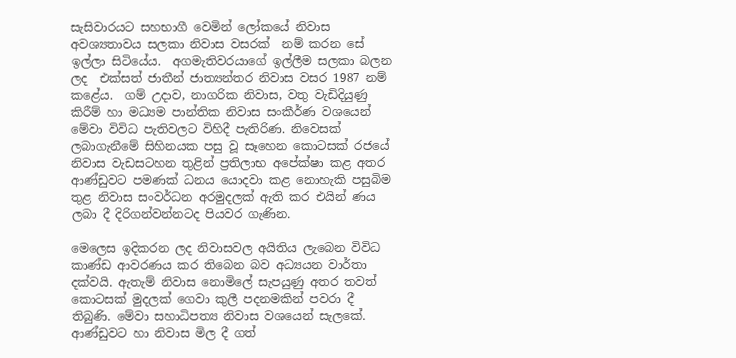සැසිවාරයට සහභාගී වෙමින් ලෝකයේ නිවාස අවශ්‍යතාවය සලකා නිවාස වසරක්  නම් කරන සේ ඉල්ලා සිටියේය.  අගමැතිවරයාගේ ඉල්ලීම සලකා බලන ලද  එක්සත් ජාතීන් ජාත්‍යන්තර නිවාස වසර 1987 නම් කළේය.  ගම් උදාව, නාගරික නිවාස, වතු වැඩිදියුණු කිරීම් හා මධ්‍යම පාන්තික නිවාස සංකීර්ණ වශයෙන් මේවා විවිධ පැතිවලට විහිදී පැතිරිණ. නිවෙසක් ලබාගැනීමේ සිහිනයක පසු වූ සෑහෙන කොටසක් රජයේ නිවාස වැඩසටහන තුළින් ප්‍රතිලාභ අපේක්ෂා කළ අතර ආණ්ඩුවට පමණක් ධනය යොදවා කළ නොහැකි පසුබිම තුළ නිවාස සංවර්ධන අරමුදලක් ඇති කර එයින් ණය ලබා දී දිරිගන්වන්නටද පියවර ගැණින.

මෙලෙස ඉදිකරන ලද නිවාසවල අයිතිය ලැබෙන විවිධ කාණ්ඩ ආවරණය කර තිබෙන බව අධ්‍යයන වාර්තා දක්වයි. ඇතැම් නිවාස නොමිලේ සැපයුණු අතර තවත් කොටසක් මුදලක් ගෙවා කුලී පදනමකින් පවරා දී තිබුණි. මේවා සහාධිපත්‍ය නිවාස වශයෙන් සැලකේ. ආණ්ඩුවට හා නිවාස මිල දී ගත්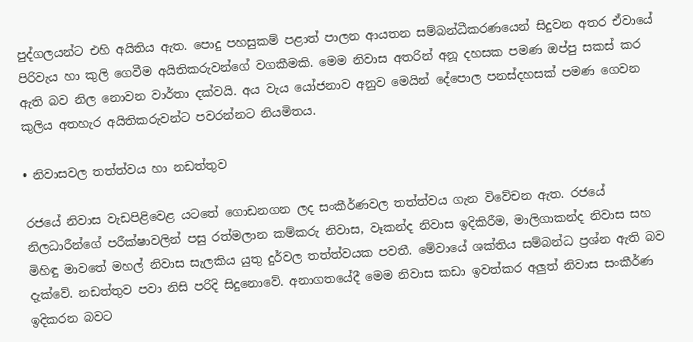පුද්ගලයන්ට එහි අයිතිය ඇත. පොදු පහසුකම් පළාත් පාලන ආයතන සම්බන්ධීකරණයෙන් සිදුවන අතර ඒවායේ පිරිවැය හා කුලි ගෙවීම අයිතිකරුවන්ගේ වගකීමකි. මෙම නිවාස අතරින් අනූ දහසක පමණ ඔප්පු සකස් කර ඇති බව නිල නොවන වාර්තා දක්වයි. අය වැය යෝජනාව අනුව මෙයින් දේපොල පනස්දහසක් පමණ ගෙවන කුලිය අතහැර අයිතිකරුවන්ට පවරන්නට නියමිතය.

• නිවාසවල තත්ත්වය හා නඩත්තුව

රජයේ නිවාස වැඩපිළිවෙළ යටතේ ගොඩනගන ලද සංකීර්ණවල තත්ත්වය ගැන විවේචන ඇත. රජයේ නිලධාරීන්ගේ පරීක්ෂාවලින් පසු රත්මලාන කම්කරු නිවාස, වෑකන්ද නිවාස ඉදිකිරීම, මාලිගාකන්ද නිවාස සහ මිහිඳු මාවතේ මහල් නිවාස සැලකිය යුතු දුර්වල තත්ත්වයක පවතී. මේවායේ ශක්තිය සම්බන්ධ ප්‍රශ්න ඇති බව දැක්වේ. නඩත්තුව පවා නිසි පරිදි සිදුනොවේ. අනාගතයේදී මෙම නිවාස කඩා ඉවත්කර අලුත් නිවාස සංකීර්ණ ඉදිකරන බවට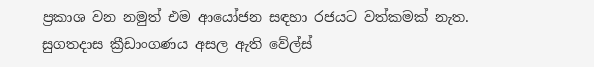ප්‍රකාශ වන නමුත් එම ආයෝජන සඳහා රජයට වත්කමක් නැත. සුගතදාස ක්‍රීඩාංගණය අසල ඇති වේල්ස්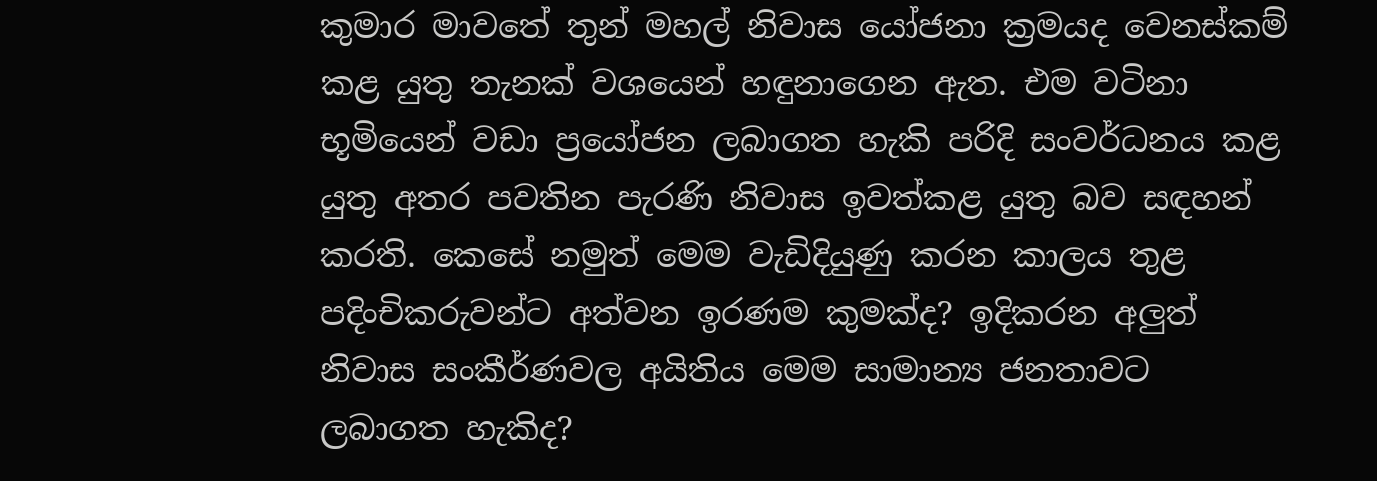කුමාර මාවතේ තුන් මහල් නිවාස යෝජනා ක්‍රමයද වෙනස්කම් කළ යුතු තැනක් වශයෙන් හඳුනාගෙන ඇත. එම වටිනා භූමියෙන් වඩා ප්‍රයෝජන ලබාගත හැකි පරිදි සංවර්ධනය කළ යුතු අතර පවතින පැරණි නිවාස ඉවත්කළ යුතු බව සඳහන් කරති. කෙසේ නමුත් මෙම වැඩිදියුණු කරන කාලය තුළ පදිංචිකරුවන්ට අත්වන ඉරණම කුමක්ද? ඉදිකරන අලුත් නිවාස සංකීර්ණවල අයිතිය මෙම සාමාන්‍ය ජනතාවට ලබාගත හැකිද?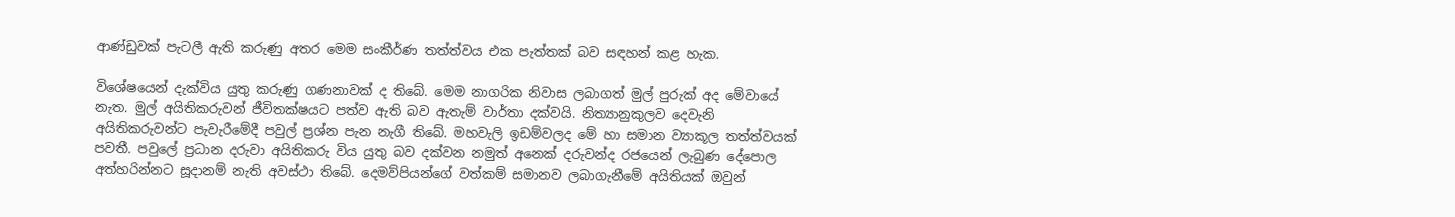ආණ්ඩුවක් පැටලී ඇති කරුණු අතර මෙම සංකීර්ණ තත්ත්වය එක පැත්තක් බව සඳහන් කළ හැක.

විශේෂයෙන් දැක්විය යුතු කරුණු ගණනාවක් ද තිබේ. මෙම නාගරික නිවාස ලබාගත් මුල් පුරුක් අද මේවායේ නැත. මුල් අයිතිකරුවන් ජීවිතක්ෂයට පත්ව ඇති බව ඇතැම් වාර්තා දක්වයි. නිත්‍යානුකුලව දෙවැනි අයිතිකරුවන්ට පැවැරීමේදී පවුල් ප්‍රශ්න පැන නැගී තිබේ. මහවැලි ඉඩම්වලද මේ හා සමාන ව්‍යාකූල තත්ත්වයක් පවතී. පවුලේ ප්‍රධාන දරුවා අයිතිකරු විය යුතු බව දක්වන නමුත් අනෙක් දරුවන්ද රජයෙන් ලැබුණ දේපොල අත්හරින්නට සූදානම් නැති අවස්ථා තිබේ. දෙමව්පියන්ගේ වත්කම් සමානව ලබාගැනීමේ අයිතියක් ඔවුන්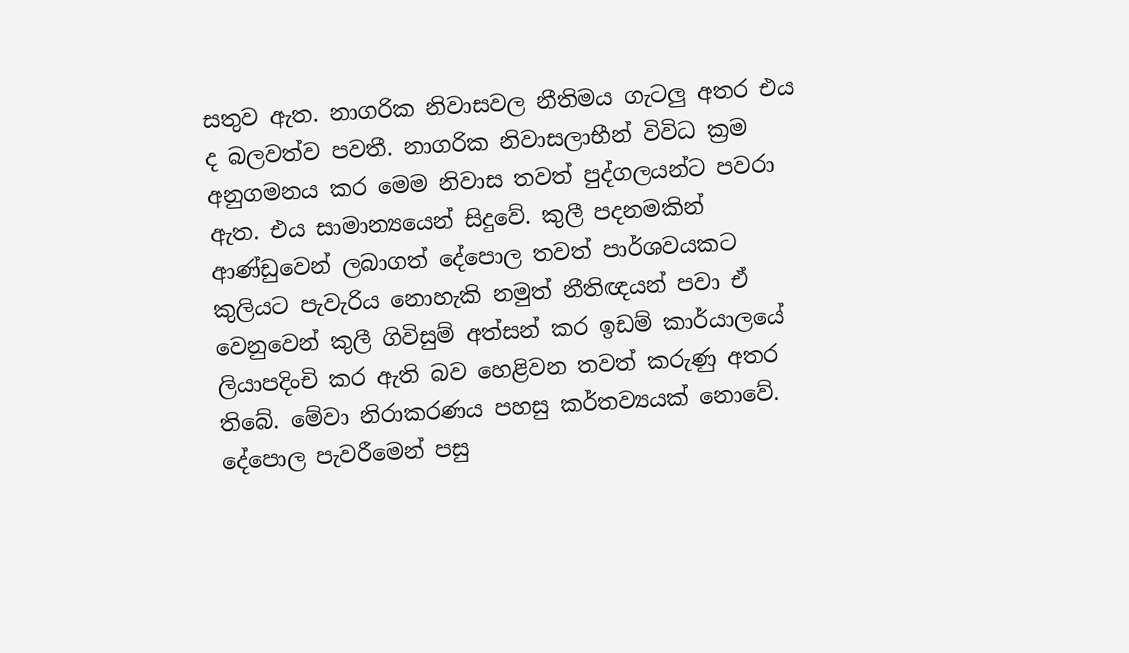සතුව ඇත. නාගරික නිවාසවල නීතිමය ගැටලු අතර එය ද බලවත්ව පවතී. නාගරික නිවාසලාභීන් විවිධ ක්‍රම අනුගමනය කර මෙම නිවාස තවත් පුද්ගලයන්ට පවරා ඇත. එය සාමාන්‍යයෙන් සිදුවේ. කුලී පදනමකින් ආණ්ඩුවෙන් ලබාගත් දේපොල තවත් පාර්ශවයකට කුලියට පැවැරිය නොහැකි නමුත් නීතිඥයන් පවා ඒ වෙනුවෙන් කුලී ගිවිසුම් අත්සන් කර ඉඩම් කාර්යාලයේ ලියාපදිංචි කර ඇති බව හෙළිවන තවත් කරුණු අතර තිබේ. මේවා නිරාකරණය පහසු කර්තව්‍යයක් නොවේ. දේපොල පැවරීමෙන් පසු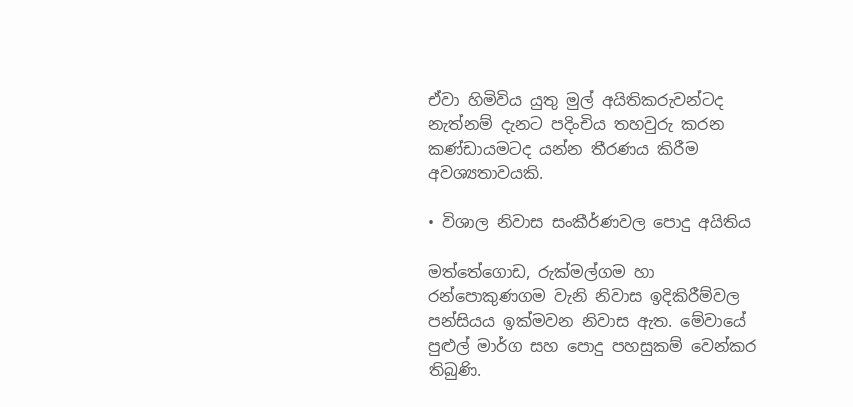ඒවා හිමිවිය යුතු මුල් අයිතිකරුවන්ටද නැත්නම් දැනට පදිංචිය තහවුරු කරන කණ්ඩායමටද යන්න තීරණය කිරීම අවශ්‍යතාවයකි.

• විශාල නිවාස සංකීර්ණවල පොදු අයිතිය

මත්තේගොඩ, රුක්මල්ගම හා රන්පොකුණගම වැනි නිවාස ඉදිකිරීම්වල පන්සියය ඉක්මවන නිවාස ඇත. මේවායේ පුළුල් මාර්ග සහ පොදු පහසුකම් වෙන්කර තිබුණි.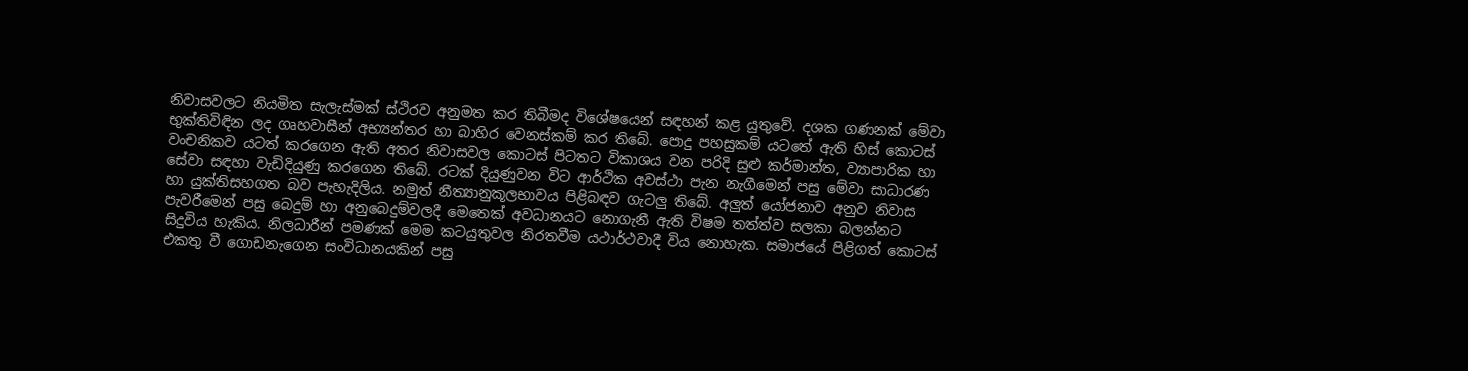නිවාසවලට නියමිත සැලැස්මක් ස්ථිරව අනුමත කර තිබීමද විශේෂයෙන් සඳහන් කළ යුතුවේ. දශක ගණනක් මේවා භුක්තිවිඳින ලද ගෘහවාසීන් අභ්‍යන්තර හා බාහිර වෙනස්කම් කර තිබේ. පොදු පහසුකම් යටතේ ඇති හිස් කොටස් වංචනිකව යටත් කරගෙන ඇති අතර නිවාසවල කොටස් පිටතට විකාශය වන පරිදි සුළු කර්මාන්ත, ව්‍යාපාරික හා සේවා සඳහා වැඩිදියුණු කරගෙන තිබේ. රටක් දියුණුවන විට ආර්ථික අවස්ථා පැන නැගී‍මෙන් පසු මේවා සාධාරණ හා යුක්තිසහගත බව පැහැදිලිය. නමුත් නීත්‍යානුකූලභාවය පිළිබඳව ගැටලු තිබේ. අලුත් යෝජනාව අනුව නිවාස පැවරීමෙන් පසු බෙදුම් හා අනුබෙදුම්වලදී මෙතෙක් අවධානයට නොගැනී ඇති විෂම තත්ත්ව සලකා බලන්නට සිදුවිය හැකිය. නිලධාරීන් පමණක් මෙම කටයුතුවල නිරතවීම යථාර්ථවාදී විය නොහැක. සමාජයේ පිළිගත් කොටස් එකතු වී ගොඩනැගෙන සංවිධානයකින් පසු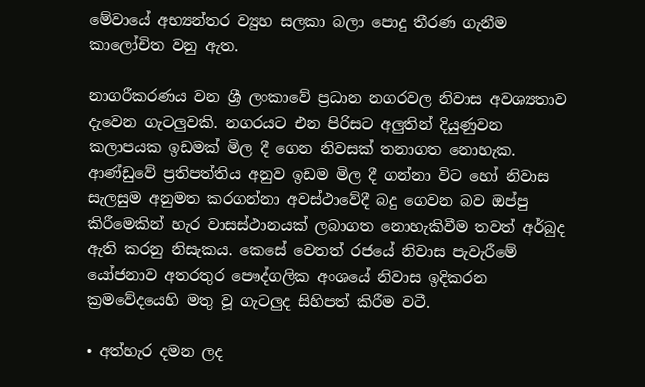මේවායේ අභ්‍යන්තර ව්‍යුහ සලකා බලා පොදු තීරණ ගැනීම කාලෝචිත වනු ඇත.

නාගරීකරණය වන ශ්‍රී ලංකාවේ ප්‍රධාන නගරවල නිවාස අවශ්‍යතාව දැවෙන ගැටලුවකි. නගරයට එන පිරිසට අලුතින් දියුණුවන කලාපයක ඉඩමක් මිල දී ගෙන නිවසක් තනාගත නොහැක. ආණ්ඩුවේ ප්‍රතිපත්තිය අනුව ඉඩම මිල දී ගන්නා විට හෝ නිවාස සැලසුම අනුමත කරගන්නා අවස්ථාවේදී බදු ගෙවන බව ඔප්පු කිරීමෙකින් හැර වාසස්ථානයක් ලබාගත නොහැකිවීම තවත් අර්බුද ඇති කරනු නිසැකය. කෙසේ වෙතත් රජයේ නිවාස පැවැරීමේ යෝජනාව අතරතුර පෞද්ගලික අංශයේ නිවාස ඉදිකරන ක්‍රමවේදයෙහි මතු වූ ගැටලුද සිහිපත් කිරීම වටී.

• අත්හැර දමන ලද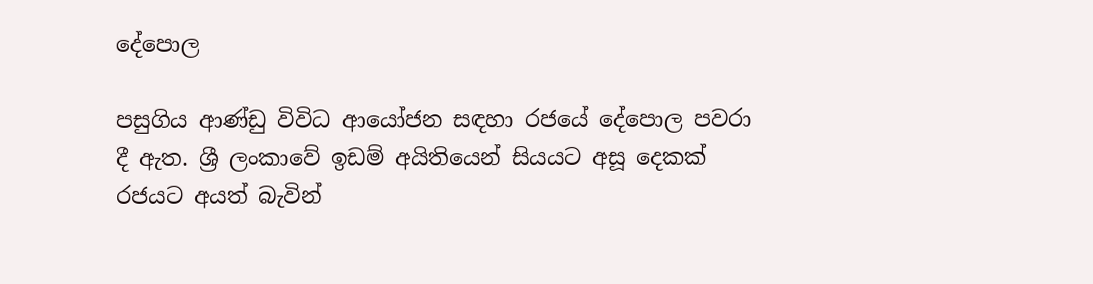දේපොල

පසුගිය ආණ්ඩු විවිධ ආයෝජන සඳහා රජයේ දේපොල පවරා දී ඇත. ශ්‍රී ලංකාවේ ඉඩම් අයිතියෙන් සියයට අසූ දෙකක් රජයට අයත් බැවින්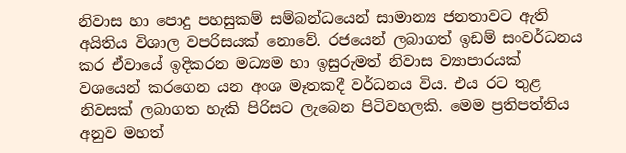නිවාස හා පොදු පහසුකම් සම්බන්ධයෙන් සාමාන්‍ය ජනතාවට ඇති අයිතිය විශාල වපරිසයක් නොවේ. රජයෙන් ලබාගත් ඉඩම් සංවර්ධනය කර ඒවායේ ඉදිකරන මධ්‍යම හා ඉසුරුමත් නිවාස ව්‍යාපාරයක් වශයෙන් කරගෙන යන අංශ මෑතකදී වර්ධනය විය. එය රට තුළ නිවසක් ලබාගත හැකි පිරිසට ලැබෙන පිටිවහලකි. මෙම ප්‍රතිපත්තිය අනුව මහත්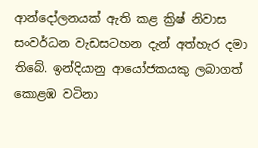ආන්දෝලනයක් ඇති කළ ක්‍රිෂ් නිවාස සංවර්ධන වැඩසටහන දැන් අත්හැර දමා තිබේ. ඉන්දියානු ආයෝජකයකු ලබාගත් කොළඹ වටිනා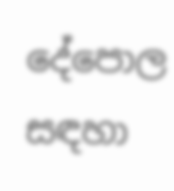දේපොල සඳහා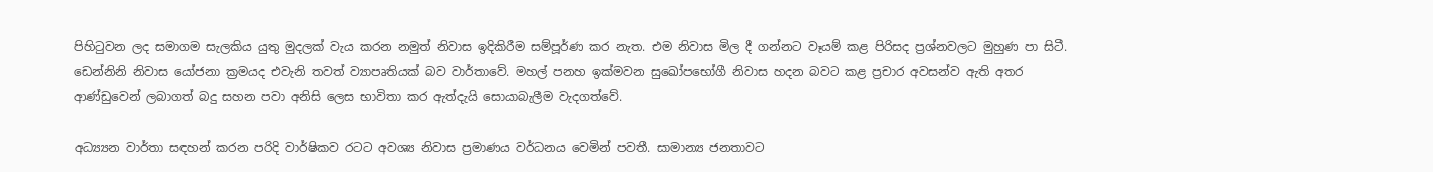පිහිටුවන ලද සමාගම සැලකිය යුතු මුදලක් වැය කරන නමුත් නිවාස ඉදිකිරීම සම්පූර්ණ කර නැත. එම නිවාස මිල දී ගන්නට වෑයම් කළ පිරිසද ප්‍රශ්නවලට මුහුණ පා සිටී. ඩෙන්නිනි නිවාස යෝජනා ක්‍රමයද එවැනි තවත් ව්‍යාපෘතියක් බව වාර්තාවේ. මහල් පනහ ඉක්මවන සුඛෝපභෝගී නිවාස හදන බවට කළ ප්‍රචාර අවසන්ව ඇති අතර ආණ්ඩුවෙන් ලබාගත් බදු සහන පවා අනිසි ලෙස භාවිතා කර ඇත්දැයි සොයාබැලීම වැදගත්වේ.

අධ්‍ය්‍යන වාර්තා සඳහන් කරන පරිදි වාර්ෂිකව රටට අවශ්‍ය නිවාස ප්‍රමාණය වර්ධනය වෙමින් පවතී. සාමාන්‍ය ජනතාවට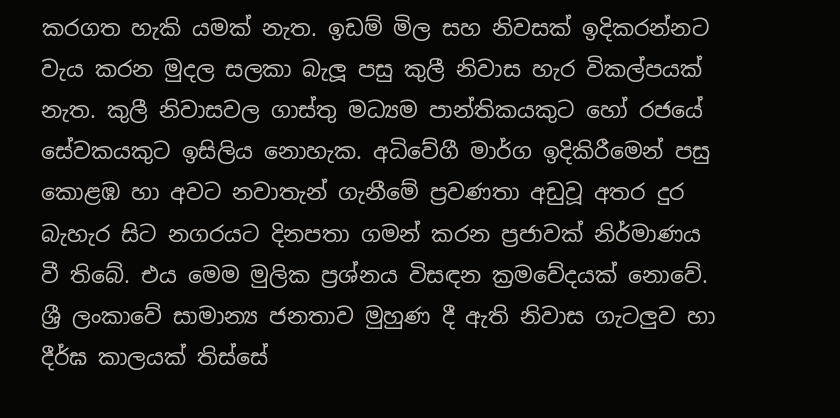කරගත හැකි යමක් නැත. ඉඩම් මිල සහ නිවසක් ඉදිකරන්නට වැය කරන මුදල සලකා බැලූ පසු කුලී නිවාස හැර විකල්පයක්  නැත. කුලී නිවාසවල ගාස්තු මධ්‍යම පාන්තිකයකුට හෝ රජයේ සේවකයකුට ඉසිලිය නොහැක. අධිවේගී මාර්ග ඉදිකිරීමෙන් පසු කොළඹ හා අවට නවාතැන් ගැනීමේ ප්‍රවණතා අඩුවූ අතර දුර බැහැර සිට නගරයට දිනපතා ගමන් කරන ප්‍රජාවක් නිර්මාණය වී තිබේ. එය මෙම මුලික ප්‍රශ්නය විසඳන ක්‍රමවේදයක් නොවේ. ශ්‍රී ලංකාවේ සාමාන්‍ය ජනතාව මුහුණ දී ඇති නිවාස ගැටලුව හා දීර්ඝ කාලයක් තිස්සේ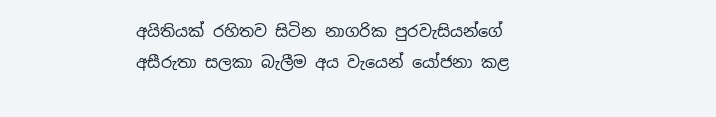අයිතියක් රහිතව සිටින නාගරික පුරවැසියන්ගේ අසීරුතා සලකා බැලීම අය වැයෙන් යෝජනා කළ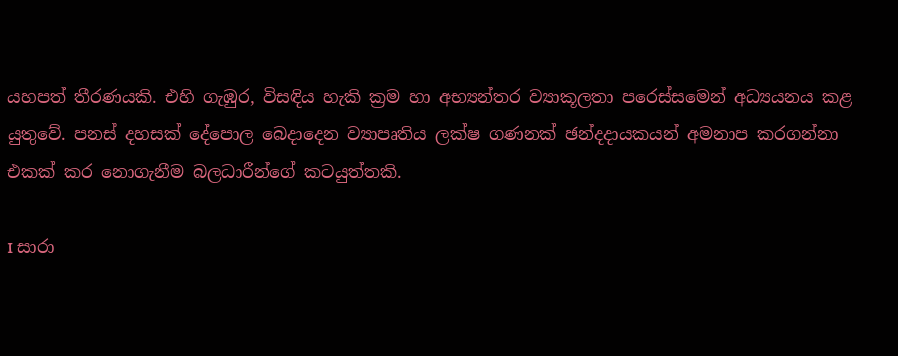යහපත් තීරණයකි. එහි ගැඹුර, විසඳිය හැකි ක්‍රම හා අභ්‍යන්තර ව්‍යාකූලතා පරෙස්සමෙන් අධ්‍යයනය කළ යුතුවේ. පනස් දහසක් දේපොල බෙදාදෙන ව්‍යාපෘතිය ලක්ෂ ගණනක් ඡන්දදායකයන් අමනාප කරගන්නා එකක් කර නොගැනීම බලධාරීන්ගේ කටයුත්තකි.

I සාරා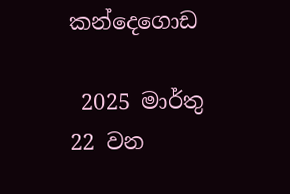කන්දෙගොඩ

 2025 මාර්තු 22 වන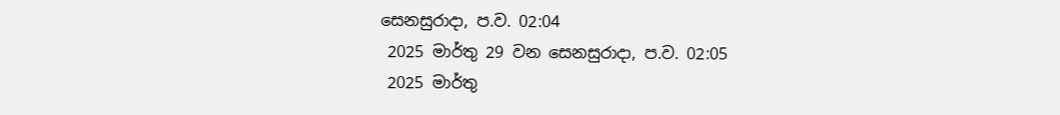සෙනසුරාදා, ප.ව. 02:04
 2025 මාර්තු 29 වන සෙනසුරාදා, ප.ව. 02:05
 2025 මාර්තු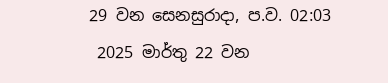29 වන සෙනසුරාදා, ප.ව. 02:03
 2025 මාර්තු 22 වන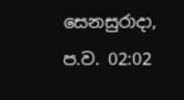සෙනසුරාදා, ප.ව. 02:02